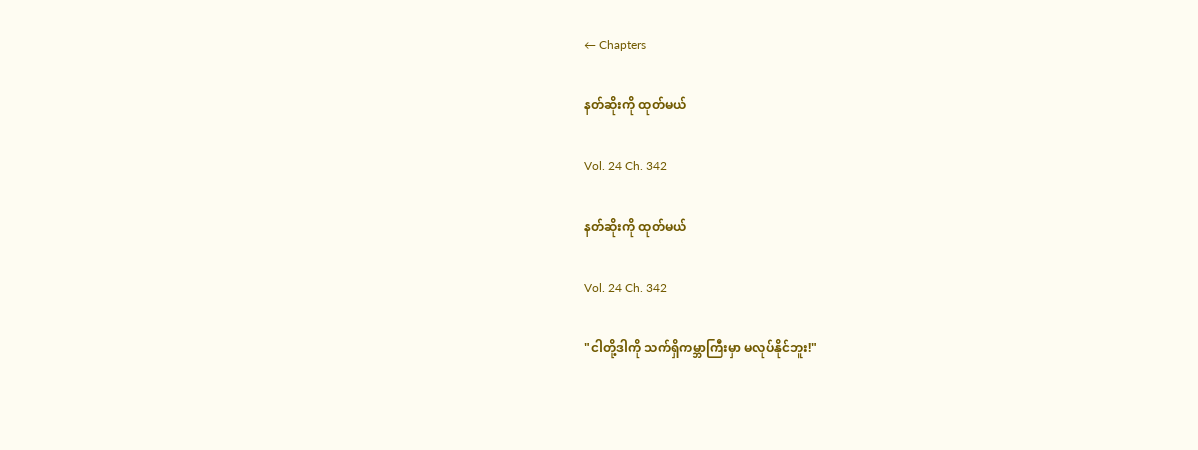← Chapters

နတ်ဆိုးကို ထုတ်မယ်

Vol. 24 Ch. 342

နတ်ဆိုးကို ထုတ်မယ်

Vol. 24 Ch. 342

"ငါတို့ဒါကို သက်ရှိကမ္ဘာကြီးမှာ မလုပ်နိုင်ဘူး!"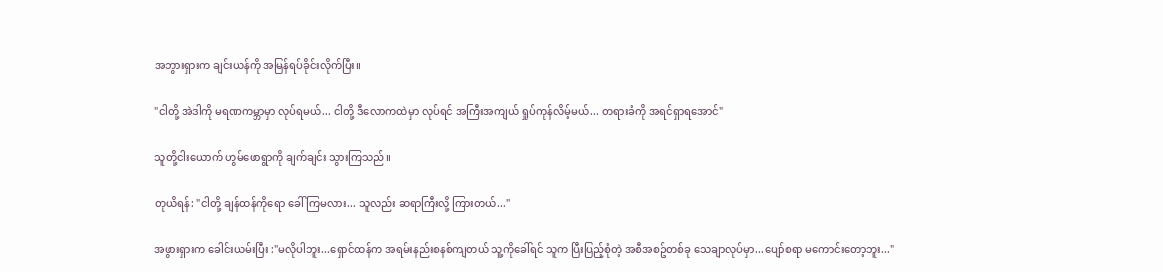အဘွားရှားက ချင်းယန်ကို အမြန်ရပ်ခိုင်းလိုက်ပြီး။

"ငါတို့ အဲဒါကို မရဏကမ္ဘာမှာ လုပ်ရမယ်... ငါတို့ ဒီလောကထဲမှာ လုပ်ရင် အကြီးအကျယ် ရှုပ်ကုန်လိမ့်မယ်... တရားခံကို အရင်ရှာရအောင်"

သူတို့ငါးယောက် ဟွမ်ဖောရွာကို ချက်ချင်း သွားကြသည်။

တုယိရန်: "ငါတို့ ချန်ထန်ကိုရော ခေါ်ကြမလား... သူလည်း ဆရာကြီးလို့ ကြားတယ်..."

အဖွားရှားက ခေါင်းယမ်းပြီး :"မလိုပါဘူး...ရှောင်ထန်က အရမ်းနည်းစနစ်ကျတယ် သူ့ကိုခေါ်ရင် သူက ပြီးပြည့်စုံတဲ့ အစီအစဥ်တစ်ခု သေချာလုပ်မှာ...ပျော်စရာ မကောင်းတော့ဘူး..."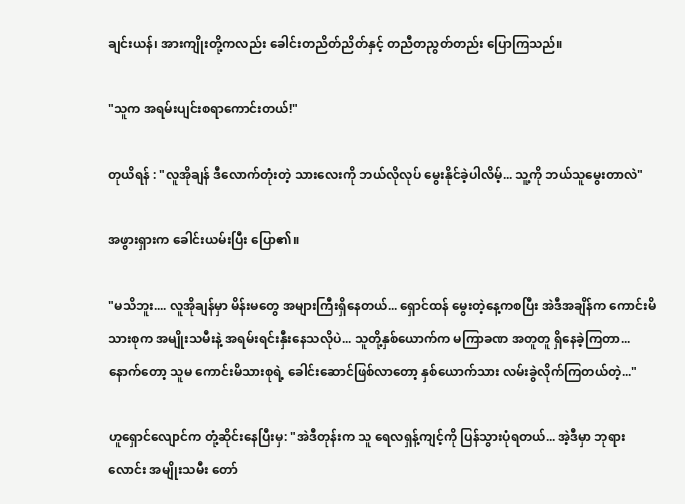ချင်းယန်၊ အားကျိုးတို့ကလည်း ခေါင်းတညိတ်ညိတ်နှင့် တညီတညွတ်တည်း ပြောကြသည်။

"သူက အရမ်းပျင်းစရာကောင်းတယ်!"

တုယိရန် : "လူအိုချန် ဒီလောက်တုံးတဲ့ သားလေးကို ဘယ်လိုလုပ် မွေးနိုင်ခဲ့ပါလိမ့်... သူ့ကို ဘယ်သူမွေးတာလဲ"

အဖွားရှားက ခေါင်းယမ်းပြီး ပြော၏။

"မသိဘူး.... လူအိုချန်မှာ မိန်းမတွေ အများကြီးရှိနေတယ်... ရှောင်ထန် မွေးတဲ့နေ့ကစပြီး အဲဒီအချိန်က ကောင်းမိသားစုက အမျိုးသမီးနဲ့ အရမ်းရင်းနှီးနေသလိုပဲ... သူတို့နှစ်ယောက်က မကြာခဏ အတူတူ ရှိနေခဲ့ကြတာ... နောက်တော့ သူမ ကောင်းမိသားစုရဲ့ ခေါင်းဆောင်ဖြစ်လာတော့ နှစ်ယောက်သား လမ်းခွဲလိုက်ကြတယ်တဲ့..."

ဟူရှောင်လျောင်က တုံ့ဆိုင်းနေပြီးမှ: "အဲဒီတုန်းက သူ ရေလရှန့်ကျင့်ကို ပြန်သွားပုံရတယ်... အဲ့ဒီမှာ ဘုရားလောင်း အမျိုးသမီး တော်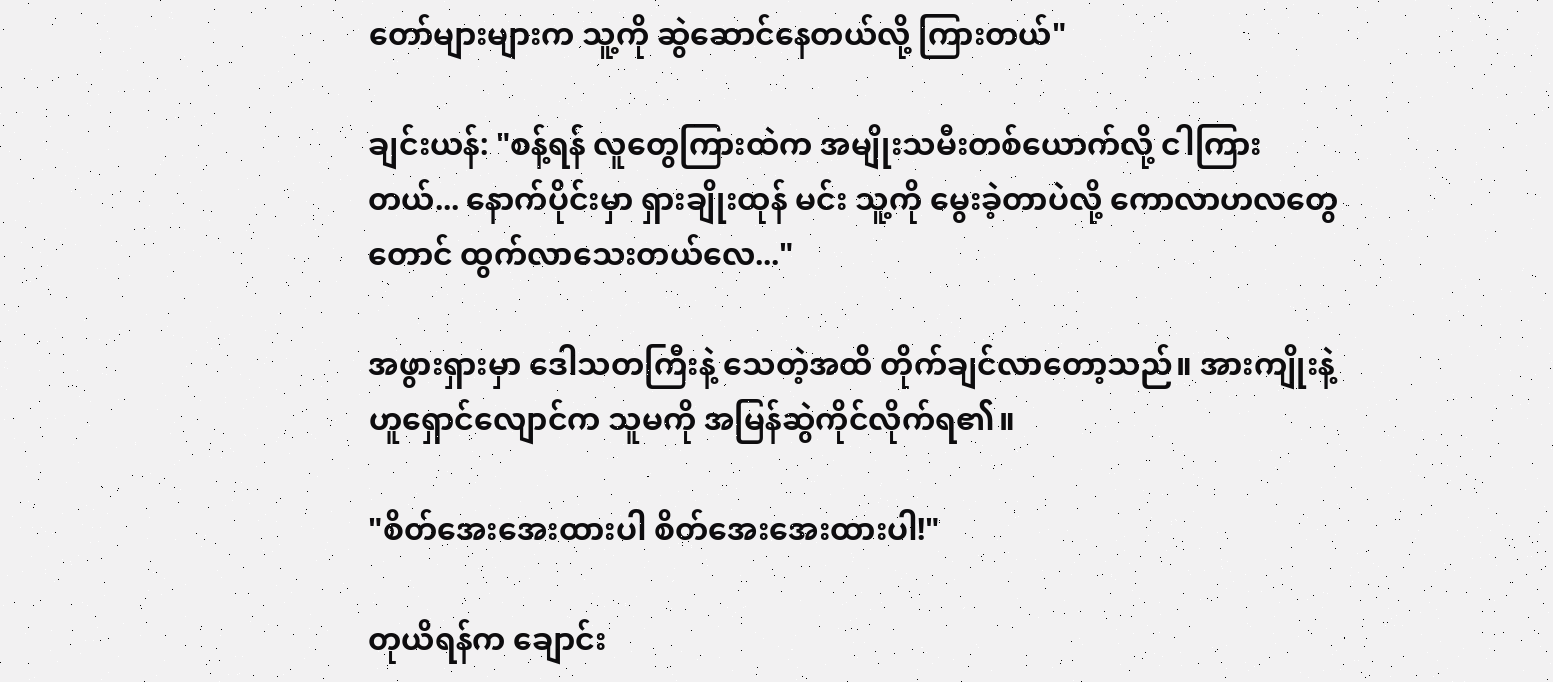တော်များများက သူ့ကို ဆွဲဆောင်နေတယ်လို့ ကြားတယ်"

ချင်းယန်: "စန့်ရန် လူတွေကြားထဲက အမျိုးသမီးတစ်ယောက်လို့ ငါကြားတယ်... နောက်ပိုင်းမှာ ရှားချိုးထုန် မင်း သူ့ကို မွေးခဲ့တာပဲလို့ ကောလာဟလတွေတောင် ထွက်လာသေးတယ်လေ..."

အဖွားရှားမှာ ဒေါသတကြီးနဲ့ သေတဲ့အထိ တိုက်ချင်လာတော့သည်။ အားကျိုးနဲ့ ဟူရှောင်လျောင်က သူမကို အမြန်ဆွဲကိုင်လိုက်ရ၏။

"စိတ်အေးအေးထားပါ စိတ်အေးအေးထားပါ!"

တုယိရန်က ချောင်း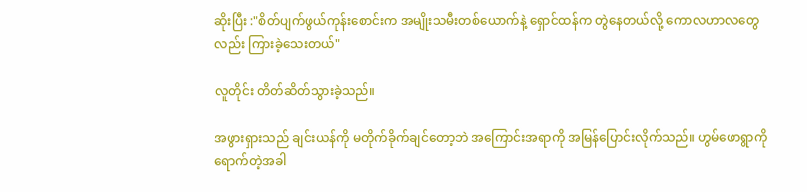ဆိုးပြီး :"စိတ်ပျက်ဖွယ်ကုန်းစောင်းက အမျိုးသမီးတစ်ယောက်နဲ့ ရှောင်ထန်က တွဲနေတယ်လို့ ကောလဟာလတွေလည်း ကြားခဲ့သေးတယ်"

လူတိုင်း တိတ်ဆိတ်သွားခဲ့သည်။

အဖွားရှားသည် ချင်းယန်ကို မတိုက်ခိုက်ချင်တော့ဘဲ အကြောင်းအရာကို အမြန်ပြောင်းလိုက်သည်။ ဟွမ်ဖောရွာကို ရောက်တဲ့အခါ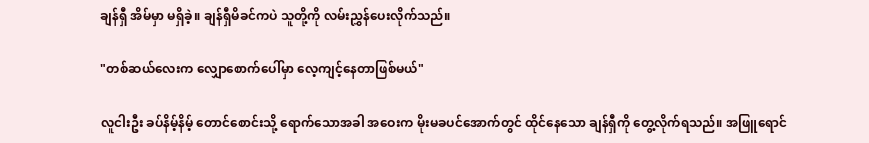ချန်ရှီ အိမ်မှာ မရှိခဲ့။ ချန်ရှီမိခင်ကပဲ သူတို့ကို လမ်းညွှန်ပေးလိုက်သည်။

"တစ်ဆယ်လေးက လျှောစောက်ပေါ်မှာ လေ့ကျင့်နေတာဖြစ်မယ်"

လူငါးဦး ခပ်နိမ့်နိမ့် တောင်စောင်းသို့ ရောက်သောအခါ အဝေးက မိုးမခပင်အောက်တွင် ထိုင်နေသော ချန်ရှီကို တွေ့လိုက်ရသည်။ အဖြူရောင်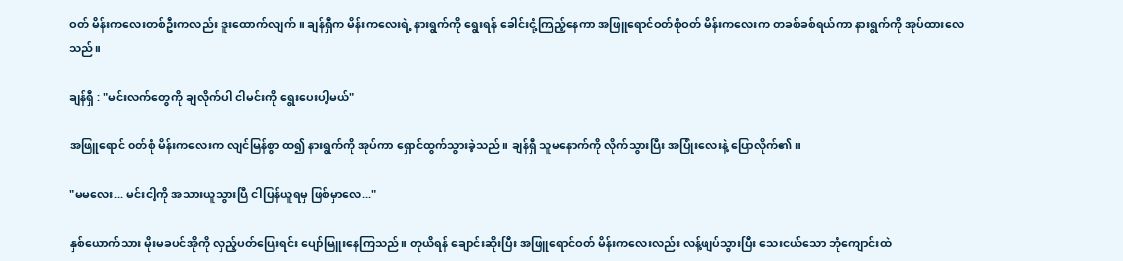ဝတ် မိန်းကလေးတစ်ဦးကလည်း ဒူးထောက်လျက်။ ချန်ရှီက မိန်းကလေးရဲ့ နားရွက်ကို ရွေးရန် ခေါင်းငုံ့ကြည့်နေကာ အဖြူရောင်ဝတ်စုံဝတ် မိန်းကလေးက တခစ်ခစ်ရယ်ကာ နားရွက်ကို အုပ်ထားလေသည်။

ချန်ရှီ : "မင်းလက်တွေကို ချလိုက်ပါ ငါမင်းကို ရွေးပေးပါ့မယ်"

အဖြူရောင် ၀တ်စုံ မိန်းကလေးက လျင်မြန်စွာ ထ၍ နားရွက်ကို အုပ်ကာ ရှောင်ထွက်သွားခဲ့သည်။ ချန်ရှီ သူမနောက်ကို လိုက်သွားပြီး အပြုံးလေးနဲ့ ပြောလိုက်၏။

"မမလေး... မင်းငါ့ကို အသားယူသွားပြီ ငါပြန်ယူရမှ ဖြစ်မှာလေ..."

နှစ်ယောက်သား မိုးမခပင်အိုကို လှည့်ပတ်ပြေးရင်း ပျော်မြူးနေကြသည်။ တုယိရန် ချောင်းဆိုးပြီး အဖြူရောင်ဝတ် မိန်းကလေးလည်း လန့်ဖျပ်သွားပြီး သေးငယ်သော ဘုံကျောင်းထဲ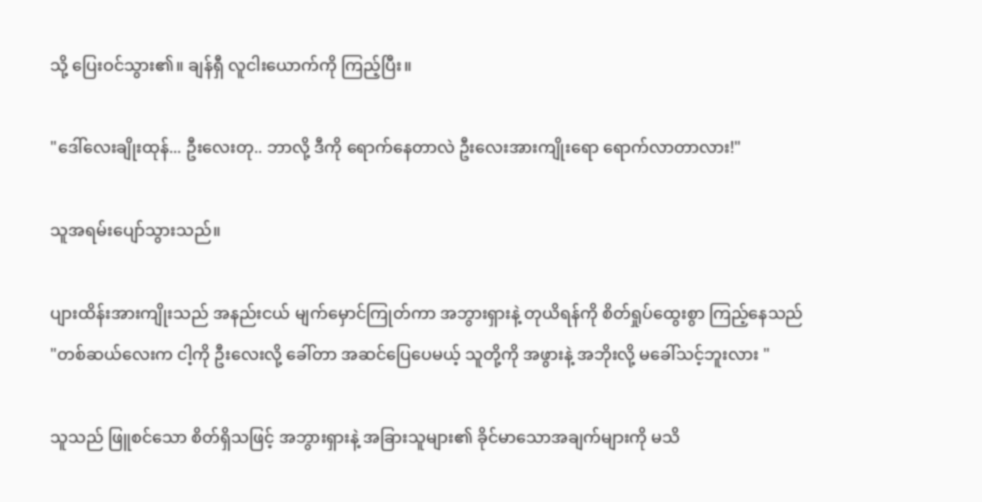သို့ ပြေးဝင်သွား၏။ ချန်ရှီ လူငါးယောက်ကို ကြည့်ပြီး။

"ဒေါ်လေးချိုးထုန်... ဦးလေးတု.. ဘာလို့ ဒီကို ရောက်နေတာလဲ ဦးလေးအားကျိုးရော ရောက်လာတာလား!"

သူအရမ်းပျော်သွားသည်။

ပျားထိန်းအားကျိုးသည် အနည်းငယ် မျက်မှောင်ကြုတ်ကာ အဘွားရှားနဲ့ တုယိရန်ကို စိတ်ရှုပ်ထွေးစွာ ကြည့်နေသည် "တစ်ဆယ်လေးက ငါ့ကို ဦးလေးလို့ ခေါ်တာ အဆင်ပြေပေမယ့် သူတို့ကို အဖွားနဲ့ အဘိုးလို့ မခေါ်သင့်ဘူးလား "

သူသည် ဖြူစင်သော စိတ်ရှိသဖြင့် အဘွားရှားနဲ့ အခြားသူများ၏ ခိုင်မာသောအချက်များကို မသိ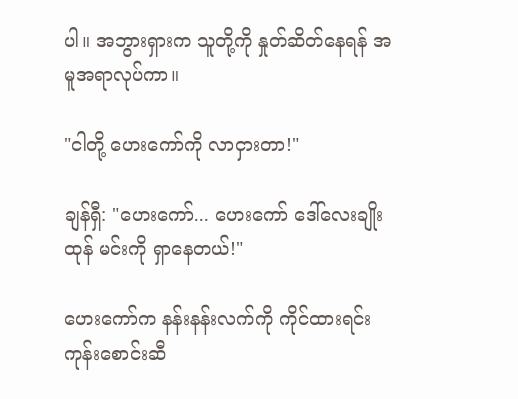ပါ။ အဘွားရှားက သူတို့ကို နှုတ်ဆိတ်နေရန် အမူအရာလုပ်ကာ။

"ငါတို့ ဟေးကော်ကို လာငှားတာ!"

ချန်ရှီ: "ဟေးကော်... ဟေးကော် ဒေါ်လေးချိုးထုန် မင်းကို ရှာနေတယ်!"

ဟေးကော်က နန်းနန်းလက်ကို ကိုင်ထားရင်း ကုန်းစောင်းဆီ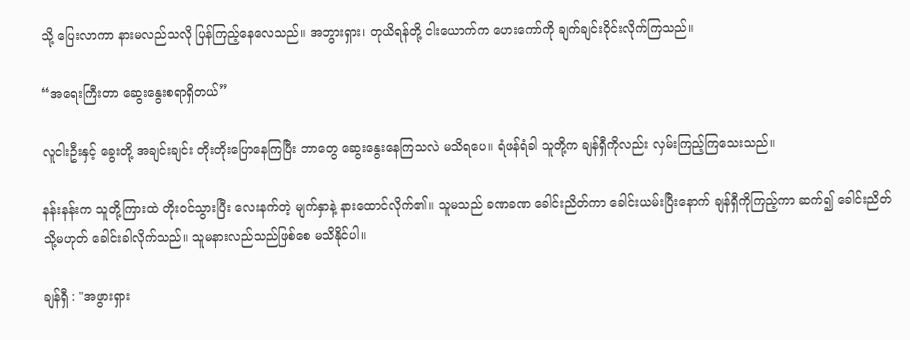သို့ ပြေးလာကာ နားမလည်သလို ပြန်ကြည့်နေလေသည်။ အဘွားရှား၊ တုယိရန်တို့ ငါးယောက်က ဟေးကော်ကို ချက်ချင်းဝိုင်းလိုက်ကြသည်။

“အရေးကြီးတာ ဆွေးနွေးစရာရှိတယ်”

လူငါးဦးနှင့် ခွေးတို့ အချင်းချင်း တိုးတိုးပြောနေကြပြီး ဘာတွေ ဆွေးနွေးနေကြသလဲ မသိရပေ။ ရံဖန်ရံခါ သူတို့က ချန်ရှီကိုလည်း လှမ်းကြည့်ကြသေးသည်။

နန်းနန်းက သူတို့ကြားထဲ တိုးဝင်သွားပြီး လေးနက်တဲ့ မျက်နှာနဲ့ နားထောင်လိုက်၏။ သူမသည် ခဏခဏ ခေါင်းညိတ်ကာ ခေါင်းယမ်းပြီးနောက် ချန်ရှီကိုကြည့်ကာ ဆက်၍ ခေါင်းညိတ် သို့မဟုတ် ခေါင်းခါလိုက်သည်။ သူမနားလည်သည်ဖြစ်စေ မသိနိုင်ပါ။

ချန်ရှီ : "အဖွားရှား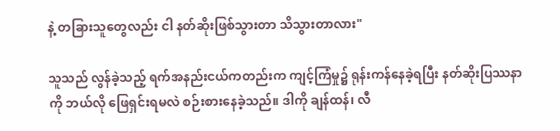နဲ့ တခြားသူတွေလည်း ငါ နတ်ဆိုးဖြစ်သွားတာ သိသွားတာလား"

သူသည် လွန်ခဲ့သည့် ရက်အနည်းငယ်ကတည်းက ကျင့်ကြံမှု၌ ရုန်းကန်နေခဲ့ရပြီး နတ်ဆိုးပြဿနာကို ဘယ်လို ဖြေရှင်းရမလဲ စဉ်းစားနေခဲ့သည်။ ဒါကို ချန်ထန်၊ လီ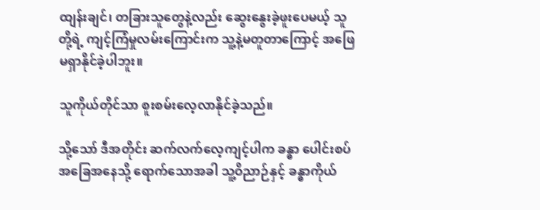ထျန်းချင်၊ တခြားသူတွေနဲ့လည်း ဆွေးနွေးခဲ့ဖူးပေမယ့် သူတို့ရဲ့ ကျင့်ကြံမှုလမ်းကြောင်းက သူ့နဲ့မတူတာကြောင့် အဖြေမရှာနိုင်ခဲ့ပါဘူး။

သူကိုယ်တိုင်သာ စူးစမ်းလေ့လာနိုင်ခဲ့သည်။

သို့သော် ဒီအတိုင်း ဆက်လက်လေ့ကျင့်ပါက ခန္ဓာ ပေါင်းစပ်အခြေအနေသို့ ရောက်သောအခါ သူ့ဝိညာဉ်နှင့် ခန္ဓာကိုယ်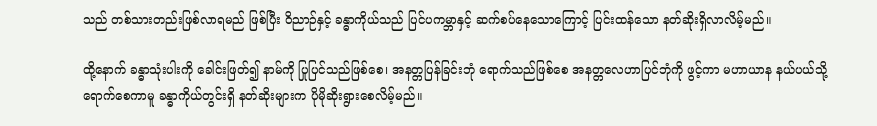သည် တစ်သားတည်းဖြစ်လာရမည် ဖြစ်ပြီး ဝိညာဉ်နှင့် ခန္ဓာကိုယ်သည် ပြင်ပကမ္ဘာနှင့် ဆက်စပ်နေသောကြောင့် ပြင်းထန်သော နတ်ဆိုးရှိလာလိမ့်မည်။

ထို့နောက် ခန္ဓာသုံးပါးကို ခေါင်းဖြတ်၍ နာမ်ကို ပြုပြင်သည်ဖြစ်စေ၊ အနတ္တပြန်ခြင်းဘုံ ရောက်သည်ဖြစ်စေ အနတ္တလေဟာပြင်ဘုံကို ဖွင့်ကာ မဟာယာန နယ်ပယ်သို့ ရောက်စေကာမူ ခန္ဓာကိုယ်တွင်းရှိ နတ်ဆိုးများက ပိုမိုဆိုးရွားစေလိမ့်မည်။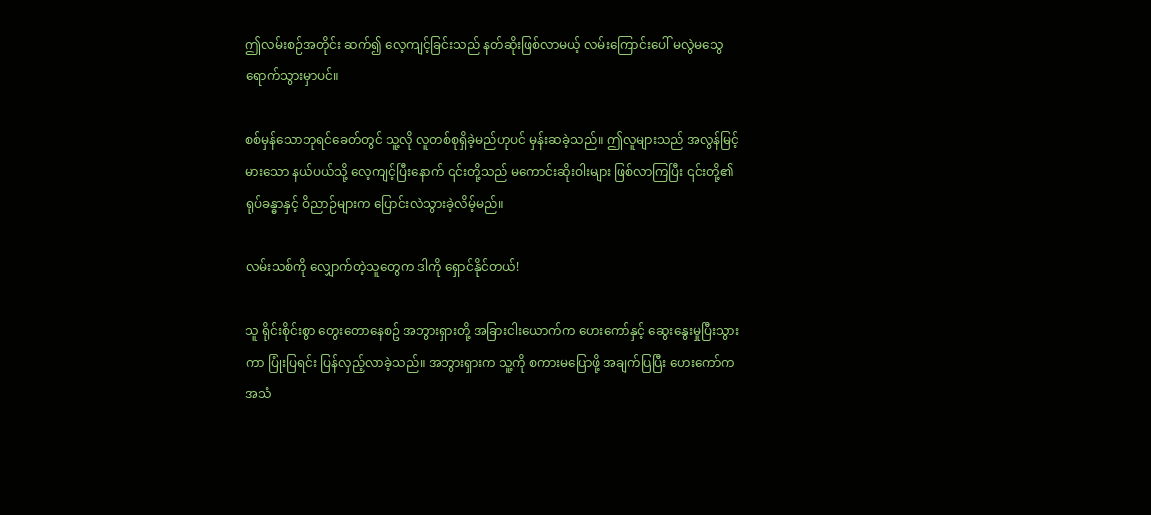ဤလမ်းစဉ်အတိုင်း ဆက်၍ လေ့ကျင့်ခြင်းသည် နတ်ဆိုးဖြစ်လာမယ့် လမ်းကြောင်းပေါ် မလွဲမသွေ ရောက်သွားမှာပင်။

စစ်မှန်သောဘုရင်ခေတ်တွင် သူ့လို လူတစ်စုရှိခဲ့မည်ဟုပင် မှန်းဆခဲ့သည်။ ဤလူများသည် အလွန်မြင့်မားသော နယ်ပယ်သို့ လေ့ကျင့်ပြီးနောက် ၎င်းတို့သည် မကောင်းဆိုးဝါးများ ဖြစ်လာကြပြီး ၎င်းတို့၏ ရုပ်ခန္ဓာနှင့် ဝိညာဉ်များက ပြောင်းလဲသွားခဲ့လိမ့်မည်။

လမ်းသစ်ကို လျှောက်တဲ့သူတွေက ဒါကို ရှောင်နိုင်တယ်!

သူ ရိုင်းစိုင်းစွာ တွေးတောနေစဥ် အဘွားရှားတို့ အခြားငါးယောက်က ဟေးကော်နှင့် ဆွေးနွေးမှုပြီးသွားကာ ပြုံးပြရင်း ပြန်လှည့်လာခဲ့သည်။ အဘွားရှားက သူ့ကို စကားမပြောဖို့ အချက်ပြပြီး ဟေးကော်က အသံ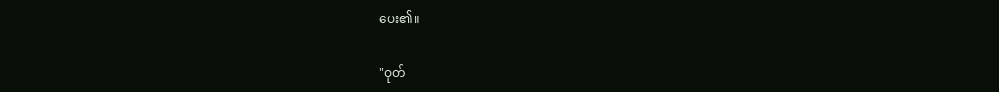ပေး၏။

"ဝုတ်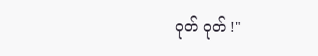ဝုတ် ဝုတ် !"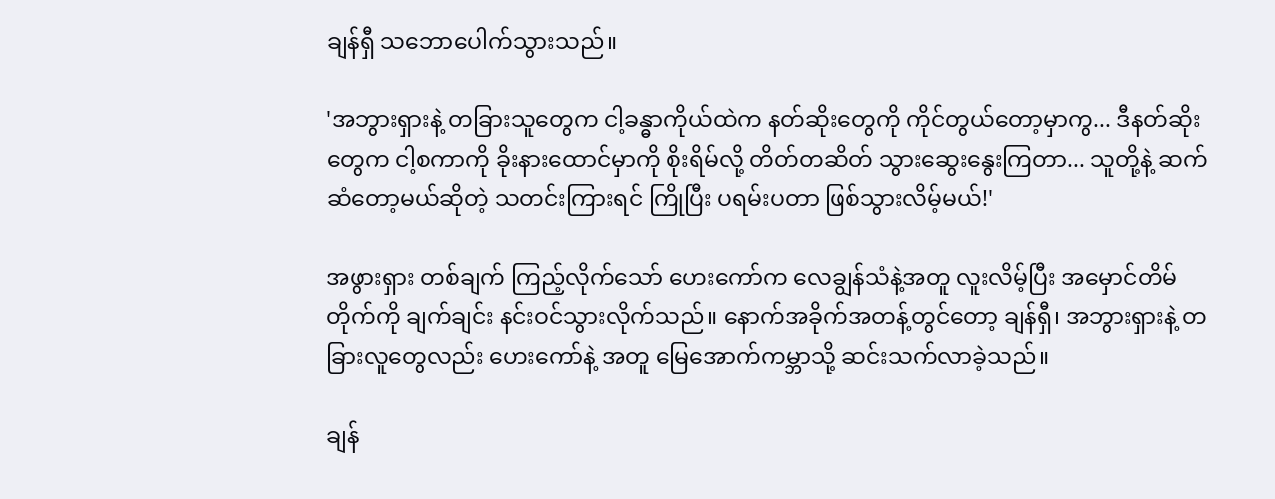ချန်ရှီ သဘောပေါက်သွားသည်။

'အဘွားရှားနဲ့ တခြားသူတွေက ငါ့ခန္ဓာကိုယ်ထဲက နတ်ဆိုးတွေကို ကိုင်တွယ်တော့မှာကွ... ဒီနတ်ဆိုးတွေက ငါ့စကာကို ခိုးနားထောင်မှာကို စိုးရိမ်လို့ တိတ်တဆိတ် သွားဆွေးနွေးကြတာ... သူတို့နဲ့ ဆက်ဆံတော့မယ်ဆိုတဲ့ သတင်းကြားရင် ကြိုပြီး ပရမ်းပတာ ဖြစ်သွားလိမ့်မယ်!'

အဖွားရှား တစ်ချက် ကြည့်လိုက်သော် ဟေးကော်က လေချွန်သံနဲ့အတူ လူးလိမ့်ပြီး အမှောင်တိမ်တိုက်ကို ချက်ချင်း နင်းဝင်သွားလိုက်သည်။ နောက်အခိုက်အတန့်တွင်တော့ ချန်ရှီ၊ အဘွားရှားနဲ့ တခြားလူတွေလည်း ဟေးကော်နဲ့ အတူ မြေအောက်ကမ္ဘာသို့ ဆင်းသက်လာခဲ့သည်။

ချန်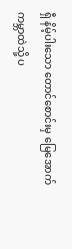ရှီ နိမ့်ပါးသော တောင်စောင်းမှ မြေအောက်ကမ္ဘာထဲသို့ ပ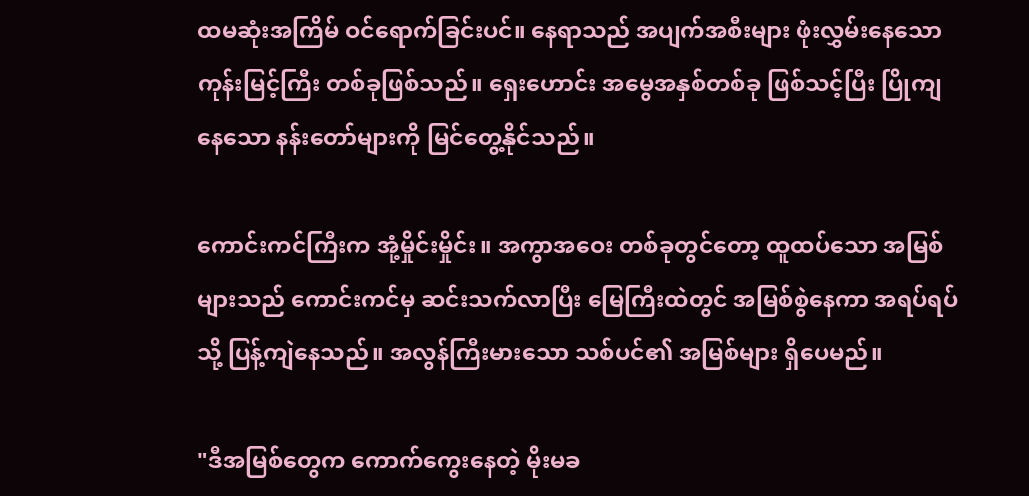ထမဆုံးအကြိမ် ဝင်ရောက်ခြင်းပင်။ နေရာသည် အပျက်အစီးများ ဖုံးလွှမ်းနေသော ကုန်းမြင့်ကြီး တစ်ခုဖြစ်သည်။ ရှေးဟောင်း အမွေအနှစ်တစ်ခု ဖြစ်သင့်ပြီး ပြိုကျနေသော နန်းတော်များကို မြင်တွေ့နိုင်သည်။

ကောင်းကင်ကြီးက အုံ့မှိုင်းမှိုင်း။ အကွာအဝေး တစ်ခုတွင်တော့ ထူထပ်သော အမြစ်များသည် ကောင်းကင်မှ ဆင်းသက်လာပြီး မြေကြီးထဲတွင် အမြစ်စွဲနေကာ အရပ်ရပ်သို့ ပြန့်ကျဲနေသည်။ အလွန်ကြီးမားသော သစ်ပင်၏ အမြစ်များ ရှိပေမည်။

"ဒီအမြစ်တွေက ကောက်ကွေးနေတဲ့ မိုးမခ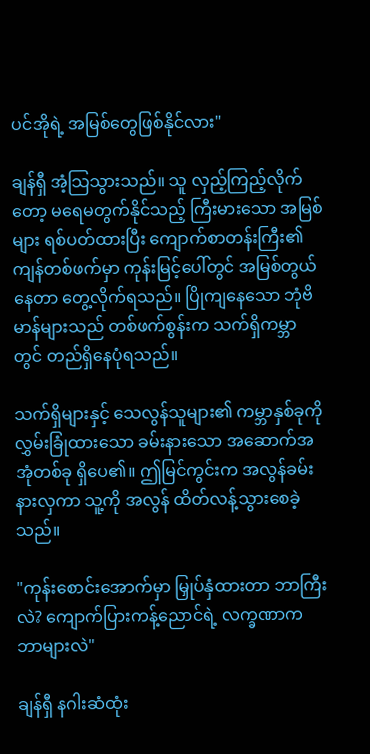ပင်အိုရဲ့ အမြစ်တွေဖြစ်နိုင်လား"

ချန်ရှီ အံ့သြသွားသည်။ သူ လှည့်ကြည့်လိုက်တော့ မရေမတွက်နိုင်သည့် ကြီးမားသော အမြစ်များ ရစ်ပတ်ထားပြီး ကျောက်စာတန်းကြီး၏ ကျန်တစ်ဖက်မှာ ကုန်းမြင့်ပေါ်တွင် အမြစ်တွယ်နေတာ တွေ့လိုက်ရသည်။ ပြိုကျနေသော ဘုံဗိမာန်များသည် တစ်ဖက်စွန်းက သက်ရှိကမ္ဘာတွင် တည်ရှိနေပုံရသည်။

သက်ရှိများနှင့် သေလွန်သူများ၏ ကမ္ဘာနှစ်ခုကို လွှမ်းခြုံထားသော ခမ်းနားသော အဆောက်အအုံတစ်ခု ရှိပေ၏။ ဤမြင်ကွင်းက အလွန်ခမ်းနားလှကာ သူ့ကို အလွန် ထိတ်လန့်သွားစေခဲ့သည်။

"ကုန်းစောင်းအောက်မှာ မြှုပ်နှံထားတာ ဘာကြီးလဲ? ကျောက်ပြားကန့်ညောင်ရဲ့ လက္ခဏာက ဘာများလဲ"

ချန်ရှီ နဂါးဆံထုံး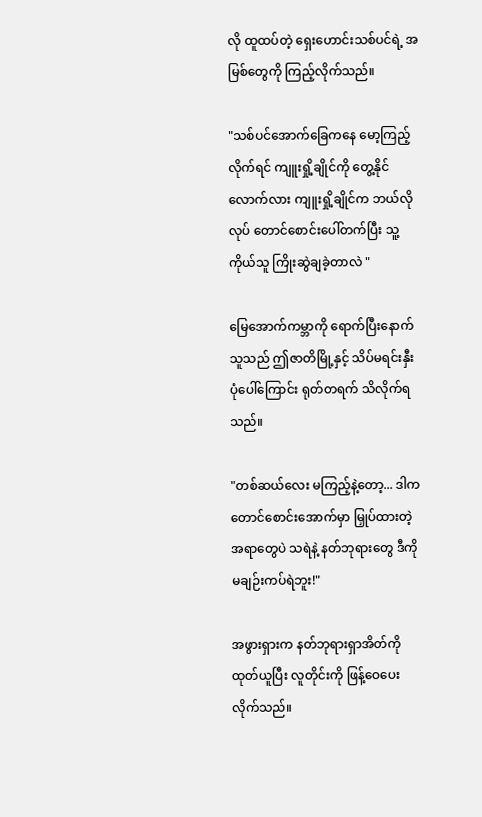လို ထူထပ်တဲ့ ရှေးဟောင်းသစ်ပင်ရဲ့ အမြစ်တွေကို ကြည့်လိုက်သည်။

"သစ်ပင်အောက်ခြေကနေ မော့ကြည့်လိုက်ရင် ကျူးရှို့ချိုင်ကို တွေ့နိုင်လောက်လား ကျူးရှို့ချိုင်က ဘယ်လိုလုပ် တောင်စောင်းပေါ်တက်ပြီး သူ့ကိုယ်သူ ကြိုးဆွဲချခဲ့တာလဲ "

မြေအောက်ကမ္ဘာကို ရောက်ပြီးနောက် သူသည် ဤဇာတိမြို့နှင့် သိပ်မရင်းနှီးပုံပေါ်ကြောင်း ရုတ်တရက် သိလိုက်ရသည်။

"တစ်ဆယ်လေး မကြည့်နဲ့တော့... ဒါက တောင်စောင်းအောက်မှာ မြှုပ်ထားတဲ့ အရာတွေပဲ သရဲနဲ့ နတ်ဘုရားတွေ ဒီကို မချဉ်းကပ်ရဲဘူး!"

အဖွားရှားက နတ်ဘုရားရှာအိတ်ကို ထုတ်ယူပြီး လူတိုင်းကို ဖြန့်ဝေပေးလိုက်သည်။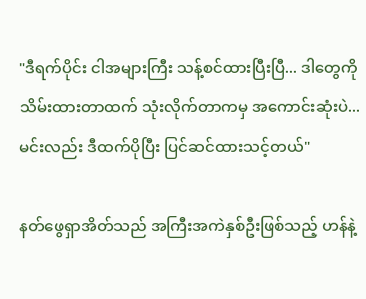"ဒီရက်ပိုင်း ငါအများကြီး သန့်စင်ထားပြီးပြီ... ဒါတွေကို သိမ်းထားတာထက် သုံးလိုက်တာကမှ အကောင်းဆုံးပဲ... မင်းလည်း ဒီထက်ပိုပြီး ပြင်ဆင်ထားသင့်တယ်"

နတ်ဖွေရှာအိတ်သည် အကြီးအကဲနှစ်ဦးဖြစ်သည့် ဟန်နဲ့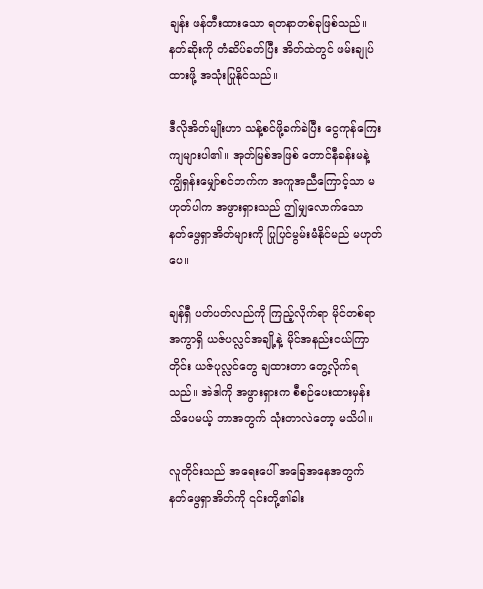ချန်း ဖန်တီးထားသော ရတနာတစ်ခုဖြစ်သည်။ နတ်ဆိုးကို တံဆိပ်ခတ်ပြီး အိတ်ထဲတွင် ဖမ်းချုပ်ထားဖို့ အသုံးပြုနိုင်သည်။

ဒီလိုအိတ်မျိုးဟာ သန့်စင်ဖို့ခက်ခဲပြီး ငွေကုန်ကြေးကျများပါ၏။ အုတ်မြစ်အဖြစ် တောင်နီခန်းမနဲ့ ကျွိရှန်းမျှော်စင်ဘက်က အကူအညီကြောင့်သာ မဟုတ်ပါက အဖွားရှားသည် ဤမျှလောက်သော နတ်ဖွေရှာအိတ်များကို ပြုပြင်မွမ်းမံနိုင်မည် မဟုတ်ပေ။

ချန်ရှီ ပတ်ပတ်လည်ကို ကြည့်လိုက်ရာ မိုင်တစ်ရာအကွာရှိ ယဇ်ပလ္လင်အချို့နဲ့ မိုင်အနည်းငယ်ကြာတိုင်း ယဇ်ပုလ္လင်တွေ ချထားတာ တွေ့လိုက်ရသည်။ အဲဒါကို အဖွားရှားက စီစဉ်ပေးထားမှန်း သိပေမယ့် ဘာအတွက် သုံးတာလဲတော့ မသိပါ။

လူတိုင်းသည် အရေးပေါ် အခြေအနေအတွက် နတ်ဖွေရှာအိတ်ကို ၎င်းတို့၏ခါး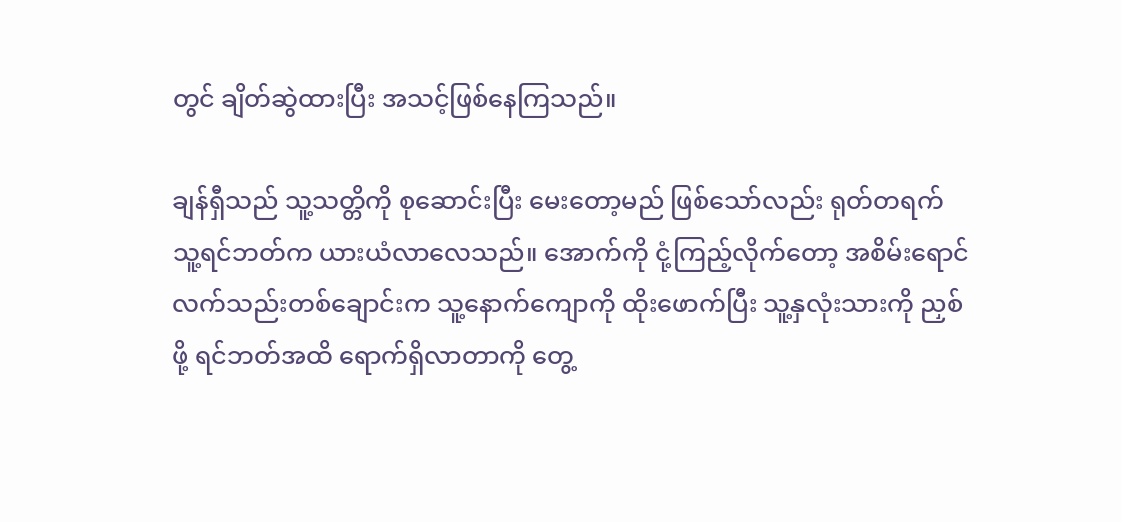တွင် ချိတ်ဆွဲထားပြီး အသင့်ဖြစ်နေကြသည်။

ချန်ရှီသည် သူ့သတ္တိကို စုဆောင်းပြီး မေးတော့မည် ဖြစ်သော်လည်း ရုတ်တရက် သူ့ရင်ဘတ်က ယားယံလာလေသည်။ အောက်ကို ငုံ့ကြည့်လိုက်တော့ အစိမ်းရောင် လက်သည်းတစ်ချောင်းက သူ့နောက်ကျောကို ထိုးဖောက်ပြီး သူ့နှလုံးသားကို ညှစ်ဖို့ ရင်ဘတ်အထိ ရောက်ရှိလာတာကို တွေ့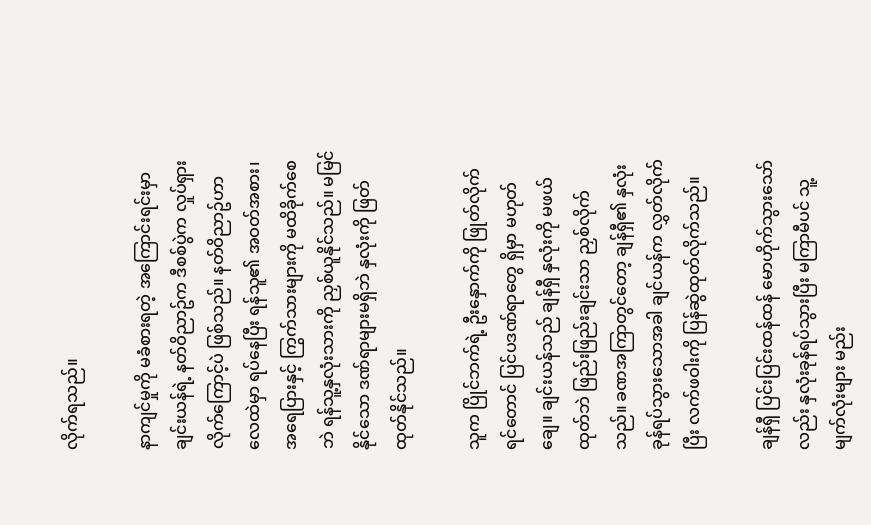လိုက်ရသည်။

နာကျင်မှုကို မခံစားရတဲ့ အကြောင်းရင်းမှာ ချင်းယန်ရဲ့ နတ်ဝိညာဥ်က ဒီစစ်ပွဲက လှုပ်ရှားလိုက်ကြောင့်ပဲ ဖြစ်သည်။ နတ်ဝိညာဥ်ဟာ လေထဲမှာ ရပ်နေပြီး ရန်သူ၏ အဝတ်အစား၊ အရေပြားနှင့် ကြွက်သားများကို မထိခိုက်စေဘဲ ရန်သူ့နှလုံးသားကို ညှစ်ယူနိုင်သည်။ မမြင်နိုင်သော ဒဏ်ရာများမရှိဘဲ နှလုံးကို ဖြတ်ထုတ်နိုင်သည်။

သူက ပြိုင်ဘက်ရဲ့ ဦးနှောက်ကို ဖြုတ်လိုက်ရင်တောင် ပြင်ပဒဏ်ရာတွေ ရှိမှာ မဟုတ်ချေ။ ချင်းယန်သည် ချန်ရှီ နှလုံးကို မဖယ်ထုတ်ဘဲ ဖြည်းဖြည်းချင်းသာ ညှစ်လိုက်သည်။ ခဏအကြာတွင်တော့ ချန်ရှီ၏ နှလုံးခုန်ရပ်သွားသောအခါ ချင်ယန်က လွှတ်လိုက်ပြီး လက်ဖဝါးကို ပြန်ဆွဲထုတ်လိုက်သည်။

ချန်ရှီ ပြင်းပြင်းထန်ထန် မောဟိုက်သွားသော်လည်း နှလုံးခုန်ရပ်သွားပြီး မကြာမီပင် သူ့မျက်လုံးများ မည်း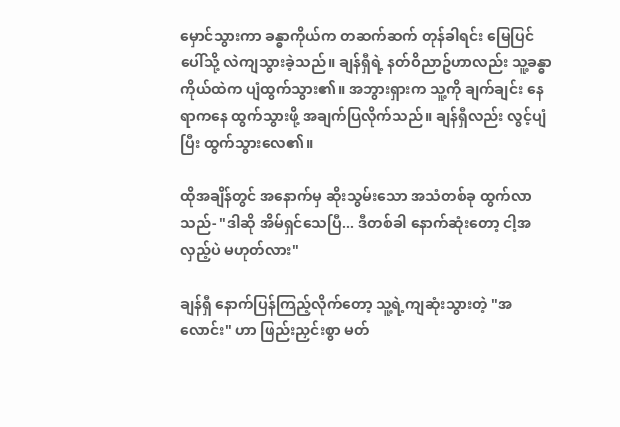မှောင်သွားကာ ခန္ဓာကိုယ်က တဆက်ဆက် တုန်ခါရင်း မြေပြင်ပေါ်သို့ လဲကျသွားခဲ့သည်။ ချန်ရှီရဲ့ နတ်ဝိညာဥ်ဟာလည်း သူ့ခန္ဓာကိုယ်ထဲက ပျံထွက်သွား၏။ အဘွားရှားက သူ့ကို ချက်ချင်း နေရာကနေ ထွက်သွားဖို့ အချက်ပြလိုက်သည်။ ချန်ရှီလည်း လွင့်ပျံပြီး ထွက်သွားလေ၏။

ထိုအချိန်တွင် အနောက်မှ ဆိုးသွမ်းသော အသံတစ်ခု ထွက်လာသည်- "ဒါဆို အိမ်ရှင်သေပြီ... ဒီတစ်ခါ နောက်ဆုံးတော့ ငါ့အလှည့်ပဲ မဟုတ်လား"

ချန်ရှီ နောက်ပြန်ကြည့်လိုက်တော့ သူ့ရဲ့ကျဆုံးသွားတဲ့ "အလောင်း" ဟာ ဖြည်းညှင်းစွာ မတ်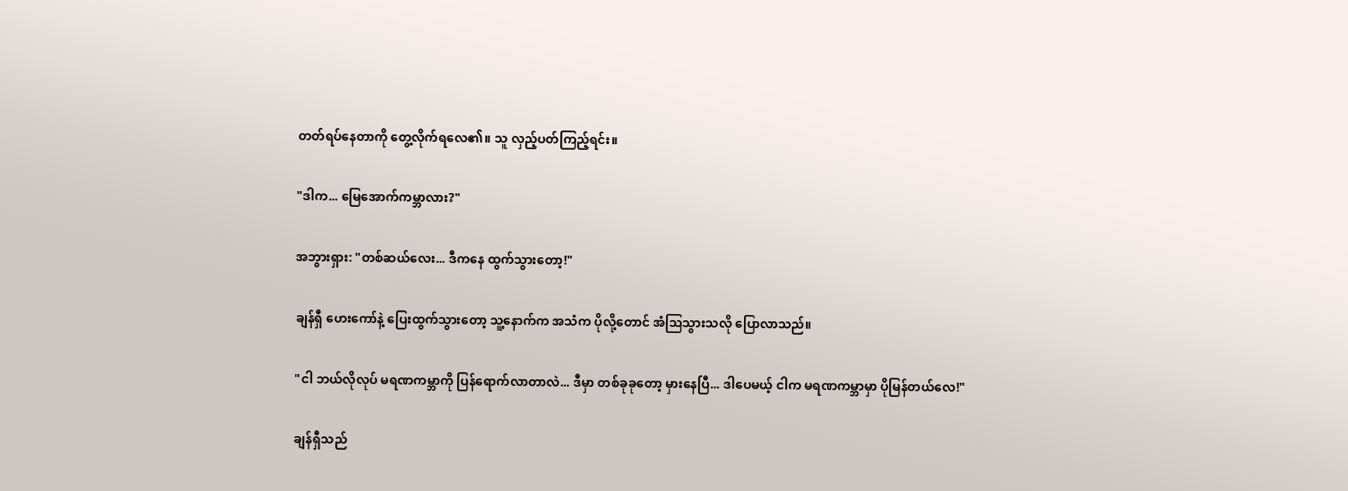တတ်ရပ်နေတာကို တွေ့လိုက်ရလေ၏။ သူ လှည့်ပတ်ကြည့်ရင်း။

"ဒါက... မြေအောက်ကမ္ဘာလား?"

အဘွားရှား: "တစ်ဆယ်လေး... ဒီကနေ ထွက်သွားတော့!"

ချန်ရှီ ဟေးကော်နဲ့ ပြေးထွက်သွားတော့ သူ့နောက်က အသံက ပိုလို့တောင် အံသြသွားသလို ပြောလာသည်။

"ငါ ဘယ်လိုလုပ် မရဏကမ္ဘာကို ပြန်ရောက်လာတာလဲ... ဒီမှာ တစ်ခုခုတော့ မှားနေပြီ... ဒါပေမယ့် ငါက မရဏကမ္ဘာမှာ ပိုမြန်တယ်လေ!"

ချန်ရှီသည်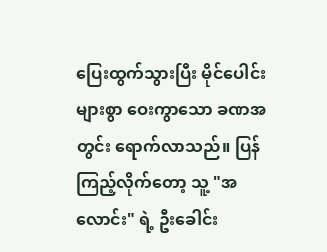ပြေးထွက်သွားပြီး မိုင်ပေါင်းများစွာ ဝေးကွာသော ခဏအတွင်း ရောက်လာသည်။ ပြန်ကြည့်လိုက်တော့ သူ့ "အလောင်း" ရဲ့ ဦးခေါင်း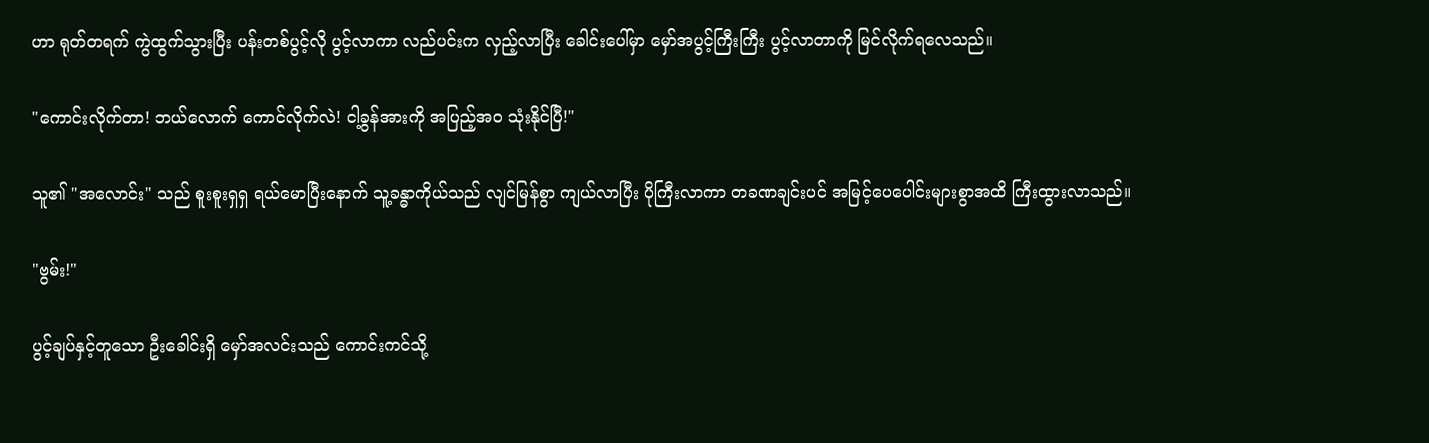ဟာ ရုတ်တရက် ကွဲထွက်သွားပြီး ပန်းတစ်ပွင့်လို ပွင့်လာကာ လည်ပင်းက လှည့်လာပြီး ခေါင်းပေါ်မှာ မှော်အပွင့်ကြီးကြီး ပွင့်လာတာကို မြင်လိုက်ရလေသည်။

"ကောင်းလိုက်တာ! ဘယ်လောက် ကောင်လိုက်လဲ! ငါ့ခွန်အားကို အပြည့်အ၀ သုံးနိုင်ပြီ!"

သူ၏ "အလောင်း" သည် စူးစူးရှရှ ရယ်မောပြီးနောက် သူ့ခန္ဓာကိုယ်သည် လျင်မြန်စွာ ကျယ်လာပြီး ပိုကြီးလာကာ တခဏချင်းပင် အမြင့်ပေပေါင်းများစွာအထိ ကြီးထွားလာသည်။

"ဗွမ်း!"

ပွင့်ချပ်နှင့်တူသော ဦးခေါင်းရှိ မှော်အလင်းသည် ကောင်းကင်သို့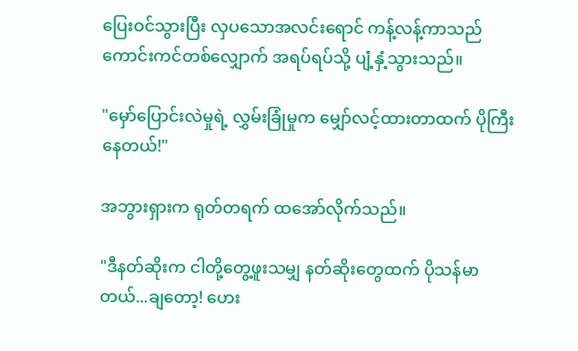ပြေးဝင်သွားပြီး လှပသောအလင်းရောင် ကန့်လန့်ကာသည် ကောင်းကင်တစ်လျှောက် အရပ်ရပ်သို့ ပျံ့နှံ့သွားသည်။

"မှော်ပြောင်းလဲမှုရဲ့ လွှမ်းခြုံမှုက မျှော်လင့်ထားတာထက် ပိုကြီးနေတယ်!"

အဘွားရှားက ရုတ်တရက် ထအော်လိုက်သည်။

"ဒီနတ်ဆိုးက ငါတို့တွေ့ဖူးသမျှ နတ်ဆိုးတွေထက် ပိုသန်မာတယ်...ချတော့! ဟေး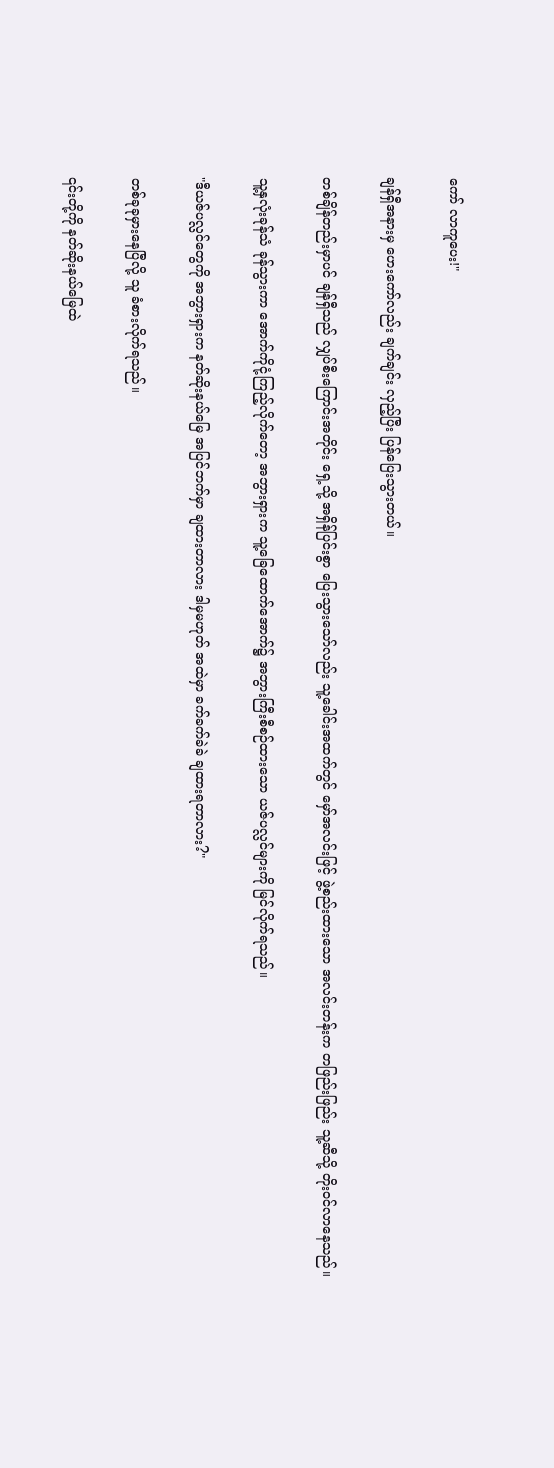ကော် လာကူပေး!"

ချန်ရှီအနားမှ ဟေးကော်လည်း ချက်ချင်း လှည့်ပြီး ပြန်ပြေးသွားတယ်။

တစ်ချိန်တည်းမှာပင် ချန်ရှီသည် လျှပ်စီးကြောင်းအတိုင်း ရှေ့သို့ အရှိန်ပြင်းစွာ ပြေးသွားသော်လည်း သူ့ခေါင်းအထက်တွင် မှော်အလင်းဖြင့် ဖွဲ့စည်းထားသော အလင်းတန်းက တဖြည်းဖြည်း သူ့ဆီသို့ တိုးဝင်လာနေသည်။

သူ့နှလုံးခုန်သံ ခုန်သွားကာ အောက်ကိုငုံ့ကြည့်လိုက်တော့ အဘွားရှားက သူ့ခြေထောက်အောက်၌ အဘွားကြီးစီစဉ်ထားသော ယဇ်ပလ္လင်များကို မြင်လိုက်ရသည်။

"ဒီယဇ်ပလ္လင်တွေကို အဘွားရှားက နတ်ဆိုးနယ်မြေ အပြင်ဘက်မှာ ချထားတာလား ဒါမှမဟုတ် အထဲမှာ ခက်ခက်ခဲခဲ ချထားရတာလား?"

တစ်ခုခုမှားနေပြီလို့ သူ ခံစားလိုက်ရသည်။

၎င်းတို့ကို နတ်ဆိုးနယ်မြေထဲ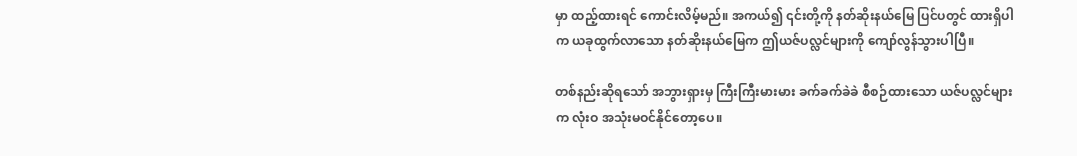မှာ ထည့်ထားရင် ကောင်းလိမ့်မည်။ အကယ်၍ ၎င်းတို့ကို နတ်ဆိုးနယ်မြေ ပြင်ပတွင် ထားရှိပါက ယခုထွက်လာသော နတ်ဆိုးနယ်မြေက ဤယဇ်ပလ္လင်များကို ကျော်လွန်သွားပါပြီ။

တစ်နည်းဆိုရသော် အဘွားရှားမှ ကြီးကြီးမားမား ခက်ခက်ခဲခဲ စီစဉ်ထားသော ယဇ်ပလ္လင်များက လုံးဝ အသုံးမဝင်နိုင်တော့ပေ။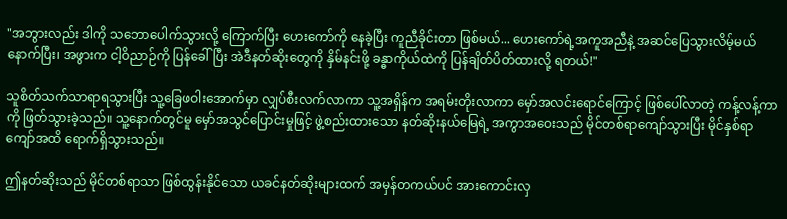"အဘွားလည်း ဒါကို သဘောပေါက်သွားလို့ ကြောက်ပြီး ဟေးကော်ကို နေခဲ့ပြီး ကူညီခိုင်းတာ ဖြစ်မယ်... ဟေးကော်ရဲ့အကူအညီနဲ့ အဆင်ပြေသွားလိမ့်မယ် နောက်ပြီး၊ အဖွားက ငါ့ဝိညာဉ်ကို ပြန်ခေါ်ပြီး အဲဒီနတ်ဆိုးတွေကို နှိမ်နင်းဖို့ ခန္ဓာကိုယ်ထဲကို ပြန်ချိတ်ပိတ်ထားလို့ ရတယ်!"

သူစိတ်သက်သာရာရသွားပြီး သူ့ခြေဖဝါးအောက်မှာ လျှပ်စီးလက်လာကာ သူ့အရှိန်က အရမ်းတိုးလာကာ မှော်အလင်းရောင်ကြောင့် ဖြစ်ပေါ်လာတဲ့ ကန့်လန့်ကာကို ဖြတ်သွားခဲ့သည်။ သူ့နောက်တွင်မူ မှော်အသွင်ပြောင်းမှုဖြင့် ဖွဲ့စည်းထားသော နတ်ဆိုးနယ်မြေရဲ့ အကွာအဝေးသည် မိုင်တစ်ရာကျော်သွားပြီး မိုင်နှစ်ရာကျော်အထိ ရောက်ရှိသွားသည်။

ဤနတ်ဆိုးသည် မိုင်တစ်ရာသာ ဖြစ်ထွန်းနိုင်သော ယခင်နတ်ဆိုးများထက် အမှန်တကယ်ပင် အားကောင်းလှ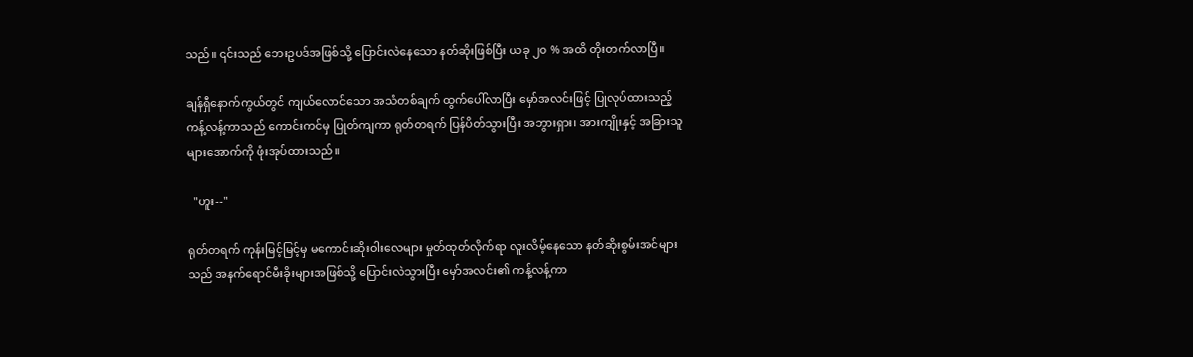သည်။ ၎င်းသည် ဘေးဥပဒ်အဖြစ်သို့ ပြောင်းလဲနေသော နတ်ဆိုးဖြစ်ပြီး ယခု ၂၀ % အထိ တိုးတက်လာပြီ။

ချန်ရှီနောက်ကွယ်တွင် ကျယ်လောင်သော အသံတစ်ချက် ထွက်ပေါ်လာပြီး မှော်အလင်းဖြင့် ပြုလုပ်ထားသည့် ကန့်လန့်ကာသည် ကောင်းကင်မှ ပြုတ်ကျကာ ရုတ်တရက် ပြန်ပိတ်သွားပြီး အဘွားရှား၊ အားကျိုးနှင့် အခြားသူများအောက်ကို ဖုံးအုပ်ထားသည်။

  "ဟူး--"

ရုတ်တရက် ကုန်းမြင့်မြင့်မှ မကောင်းဆိုးဝါးလေများ မှုတ်ထုတ်လိုက်ရာ လူးလိမ့်နေသော နတ်ဆိုးစွမ်းအင်များသည် အနက်ရောင်မီးခိုးများအဖြစ်သို့ ပြောင်းလဲသွားပြီး မှော်အလင်း၏ ကန့်လန့်ကာ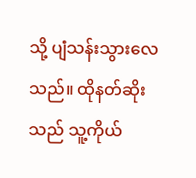သို့ ပျံသန်းသွားလေသည်။ ထိုနတ်ဆိုးသည် သူ့ကိုယ်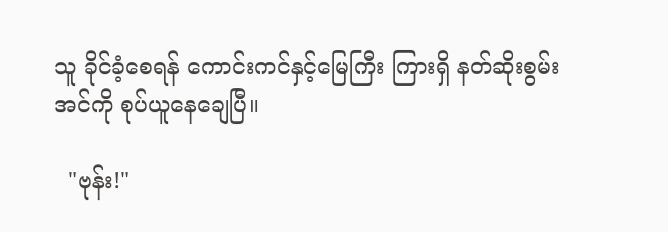သူ ခိုင်ခံ့စေရန် ကောင်းကင်နှင့်မြေကြီး ကြားရှိ နတ်ဆိုးစွမ်းအင်ကို စုပ်ယူနေချေပြီ။

  "ဗုန်း!"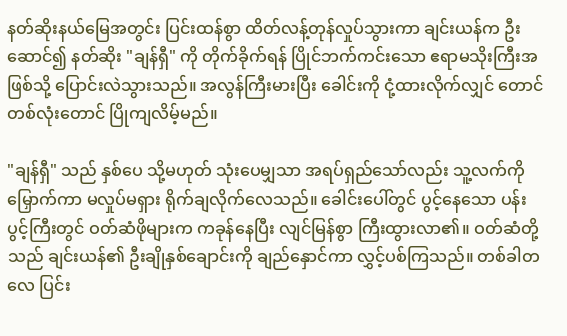နတ်ဆိုးနယ်မြေအတွင်း ပြင်းထန်စွာ ထိတ်လန့်တုန်လှုပ်သွားကာ ချင်းယန်က ဦးဆောင်၍ နတ်ဆိုး "ချန်ရှီ" ကို တိုက်ခိုက်ရန် ပြိုင်ဘက်ကင်းသော ဧရာမသိုးကြီးအဖြစ်သို့ ပြောင်းလဲသွားသည်။ အလွန်ကြီးမားပြီး ခေါင်းကို ငုံ့ထားလိုက်လျှင် တောင်တစ်လုံးတောင် ပြိုကျလိမ့်မည်။

"ချန်ရှီ" သည် နှစ်ပေ သို့မဟုတ် သုံးပေမျှသာ အရပ်ရှည်သော်လည်း သူ့လက်ကို မြှောက်ကာ မလှုပ်မရှား ရိုက်ချလိုက်လေသည်။ ခေါင်းပေါ်တွင် ပွင့်နေသော ပန်းပွင့်ကြီးတွင် ဝတ်ဆံဖိုများက ကခုန်နေပြီး လျင်မြန်စွာ ကြီးထွားလာ၏။ ဝတ်ဆံတို့သည် ချင်းယန်၏ ဦးချိုနှစ်ချောင်းကို ချည်နှောင်ကာ လွှင့်ပစ်ကြသည်။ တစ်ခါတလေ ပြင်း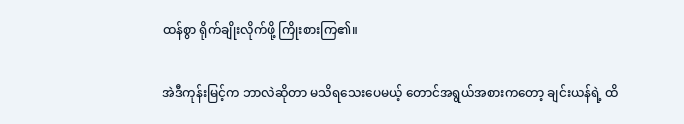ထန်စွာ ရိုက်ချိုးလိုက်ဖို့ ကြိုးစားကြ၏။

အဲဒီကုန်းမြင့်က ဘာလဲဆိုတာ မသိရသေးပေမယ့် တောင်အရွယ်အစားကတော့ ချင်းယန်ရဲ့ ထိ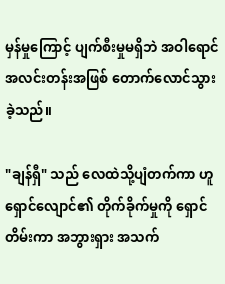မှန်မှုကြောင့် ပျက်စီးမှုမရှိဘဲ အဝါရောင်အလင်းတန်းအဖြစ် တောက်လောင်သွားခဲ့သည်။

"ချန်ရှီ" သည် လေထဲသို့ပျံတက်ကာ ဟူရှောင်လျောင်၏ တိုက်ခိုက်မှုကို ရှောင်တိမ်းကာ အဘွားရှား အသက်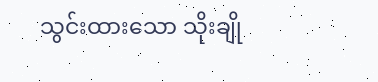သွင်းထားသော သိုးချို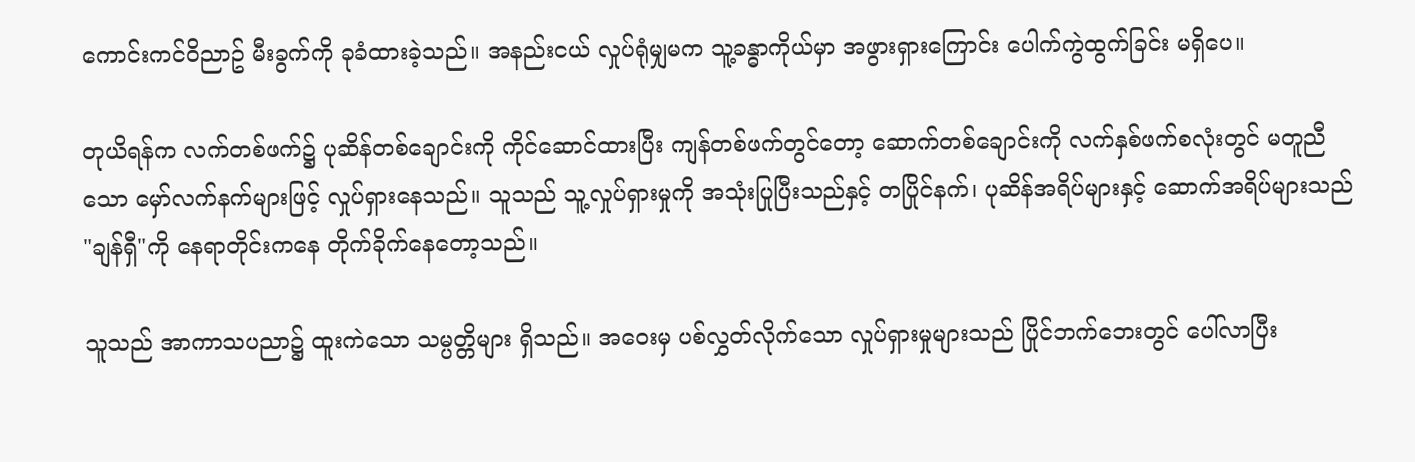ကောင်းကင်ဝိညာဥ် မီးခွက်ကို ခုခံထားခဲ့သည်။ အနည်းငယ် လှုပ်ရုံမျှမက သူ့ခန္ဓာကိုယ်မှာ အဖွားရှားကြောင်း ပေါက်ကွဲထွက်ခြင်း မရှိပေ။

တုယိရန်က လက်တစ်ဖက်၌ ပုဆိန်တစ်ချောင်းကို ကိုင်ဆောင်ထားပြီး ကျန်တစ်ဖက်တွင်တော့ ဆောက်တစ်ချောင်းကို လက်နှစ်ဖက်စလုံးတွင် မတူညီသော မှော်လက်နက်များဖြင့် လှုပ်ရှားနေသည်။ သူသည် သူ့လှုပ်ရှားမှုကို အသုံးပြုပြီးသည်နှင့် တပြိုင်နက်၊ ပုဆိန်အရိပ်များနှင့် ဆောက်အရိပ်များသည် "ချန်ရှီ"ကို နေရာတိုင်းကနေ တိုက်ခိုက်နေတော့သည်။

သူသည် အာကာသပညာ၌ ထူးကဲသော သမ္ပတ္တိများ ရှိသည်။ အဝေးမှ ပစ်လွှတ်လိုက်သော လှုပ်ရှားမှုများသည် ပြိုင်ဘက်ဘေးတွင် ပေါ်လာပြီး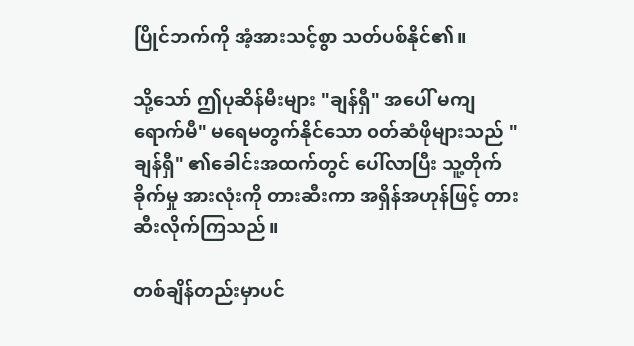ပြိုင်ဘက်ကို အံ့အားသင့်စွာ သတ်ပစ်နိုင်၏။

သို့သော် ဤပုဆိန်မီးများ "ချန်ရှီ" အပေါ် မကျရောက်မီ" မရေမတွက်နိုင်သော ၀တ်ဆံဖိုများသည် "ချန်ရှီ" ၏ခေါင်းအထက်တွင် ပေါ်လာပြီး သူ့တိုက်ခိုက်မှု အားလုံးကို တားဆီးကာ အရှိန်အဟုန်ဖြင့် တားဆီးလိုက်ကြသည်။

တစ်ချိန်တည်းမှာပင်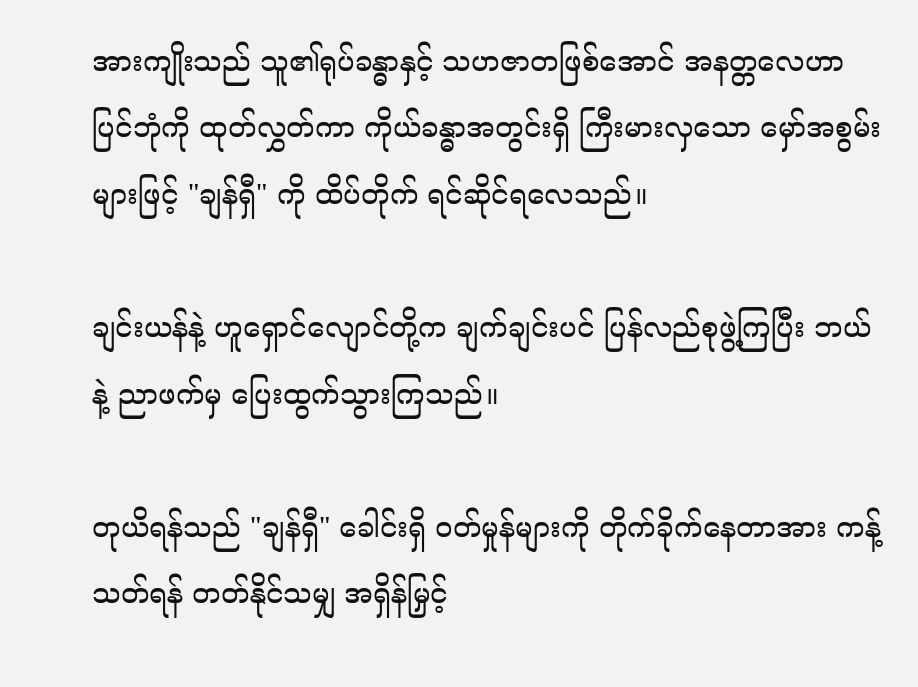အားကျိုးသည် သူ၏ရုပ်ခန္ဓာနှင့် သဟဇာတဖြစ်အောင် အနတ္တလေဟာပြင်ဘုံကို ထုတ်လွှတ်ကာ ကိုယ်ခန္ဓာအတွင်းရှိ ကြီးမားလှသော မှော်အစွမ်းများဖြင့် "ချန်ရှီ" ကို ထိပ်တိုက် ရင်ဆိုင်ရလေသည်။

ချင်းယန်နဲ့ ဟူရှောင်လျောင်တို့က ချက်ချင်းပင် ပြန်လည်စုဖွဲ့ကြပြီး ဘယ်နဲ့ ညာဖက်မှ ပြေးထွက်သွားကြသည်။

တုယိရန်သည် "ချန်ရှီ" ခေါင်းရှိ ဝတ်မှုန်များကို တိုက်ခိုက်နေတာအား ကန့်သတ်ရန် တတ်နိုင်သမျှ အရှိန်မြှင့်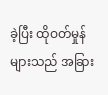ခဲ့ပြီး ထိုဝတ်မှုန်များသည် အခြား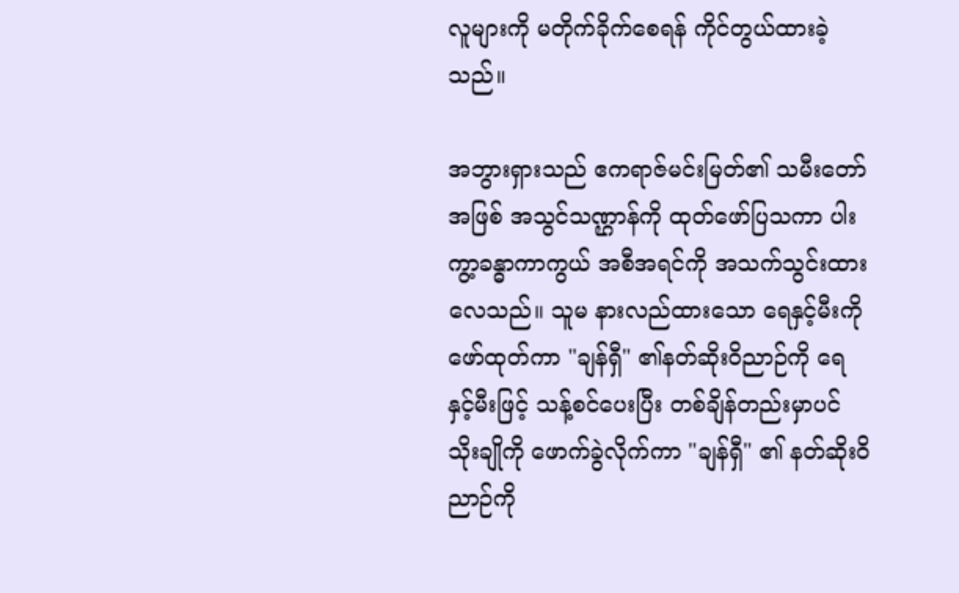လူများကို မတိုက်ခိုက်စေရန် ကိုင်တွယ်ထားခဲ့သည်။

အဘွားရှားသည် ဧကရာဇ်မင်းမြတ်၏ သမီးတော်အဖြစ် အသွင်သဏ္ဌာန်ကို ထုတ်ဖော်ပြသကာ ပါးကွာ့ခန္ဓာကာကွယ် အစီအရင်ကို အသက်သွင်းထားလေသည်။ သူမ နားလည်ထားသော ရေနှင့်မီးကို ဖော်ထုတ်ကာ "ချန်ရှီ" ၏နတ်ဆိုးဝိညာဉ်ကို ရေနှင့်မီးဖြင့် သန့်စင်ပေးပြီး တစ်ချိန်တည်းမှာပင် သိုးချိုကို ဖောက်ခွဲလိုက်ကာ "ချန်ရှီ" ၏ နတ်ဆိုးဝိညာဉ်ကို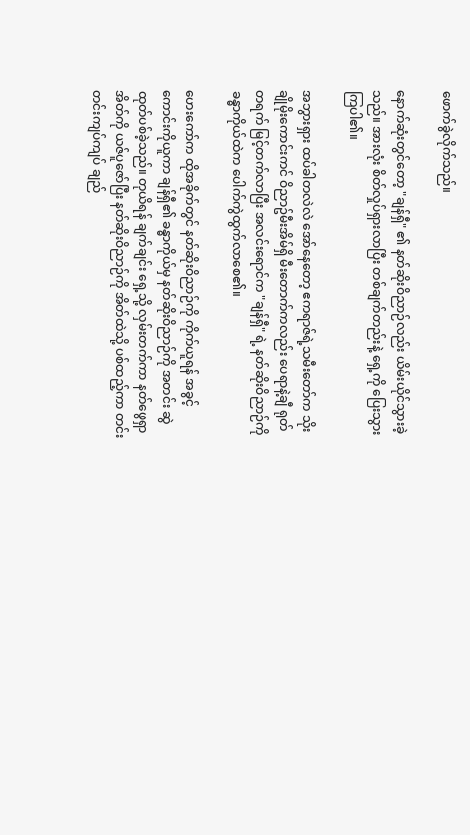ဖောက်ခွဲလိုက်သည်။

နောက်ဆုံးတွင်တော့ "ချန်ရှီ" ၏ နတ်ဆိုးဝိညာဉ်လည်း ယိမ်းယိုင်သွားခဲ့သည်။ အားလုံး စိတ်လှုပ်ရှားလာပြီး တစ်ချက်တည်းနဲ့ ရှေ့ကို ပြေးသွားကြပါ၏။

အဘွားရှား ထပ်ခါတလဲလဲ အော်နေတော့ ဧကရာဇ်ရဲ့သမီးတော်က သိုးချိုမိုးကောင်းကင် ဝိညာဥ်မီးအိမ်ရှိ မီးတောက်ကလည်း ပေရာနဲ့ချီ ရုတ်တရက် မြင့်တက်လာပြီး အလင်းရောင်က "ချန်ရှီ" ရဲ့ နတ်ဆိုးဝိညာဉ်ကို ခန္ဓာကိုယ်ထဲက ပေါက်ကွဲထွက်လာစေ၏။

ဟေးကော်က ထိုအခိုက်တွင် နတ်ဆိုးဝိညာဉ်ကို ကိုက်ယူရန် အခွင့်ကောင်းကိုယူကာ ချန်ရှီ၏ ခန္ဓာကိုယ်မှ နတ်ဆိုးဝိညာဉ်ကို အတင်း ဆွဲထုတ်ပစ်ခဲ့သည်။ တုယိရန် ချက်ချင်း ရှေ့သို့ လှမ်းတက်ကာ နတ်ဖွေရှာအိတ်ကို ယဇ်ပူဇော်ပြီး နတ်ဆိုးဝိညာဉ်ကို အိတ်ထဲသို့ ပစ်ထည့်ကာ တင်းတင်းကျပ်ကျပ် ချည်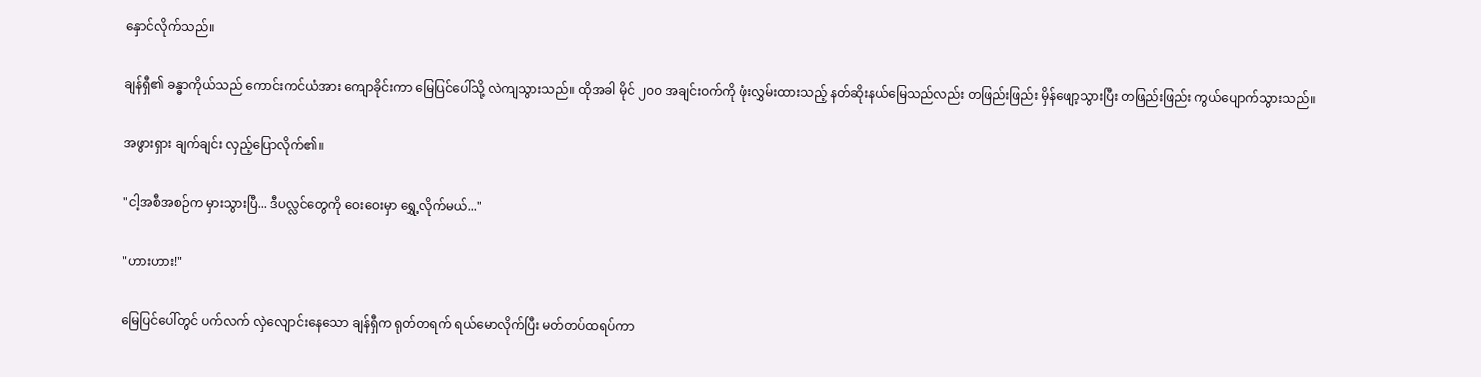နှောင်လိုက်သည်။

ချန်ရှီ၏ ခန္ဓာကိုယ်သည် ကောင်းကင်ယံအား ကျောခိုင်းကာ မြေပြင်ပေါ်သို့ လဲကျသွားသည်။ ထိုအခါ မိုင် ၂၀၀ အချင်းဝက်ကို ဖုံးလွှမ်းထားသည့် နတ်ဆိုးနယ်မြေသည်လည်း တဖြည်းဖြည်း မှိန်ဖျော့သွားပြီး တဖြည်းဖြည်း ကွယ်ပျောက်သွားသည်။

အဖွားရှား ချက်ချင်း လှည့်ပြောလိုက်၏။

"ငါ့အစီအစဉ်က မှားသွားပြီ... ဒီပလ္လင်တွေကို ဝေးဝေးမှာ ရွှေ့လိုက်မယ်..."

"ဟားဟား!"

မြေပြင်ပေါ်တွင် ပက်လက် လှဲလျောင်းနေသော ချန်ရှီက ရုတ်တရက် ရယ်မောလိုက်ပြီး မတ်တပ်ထရပ်ကာ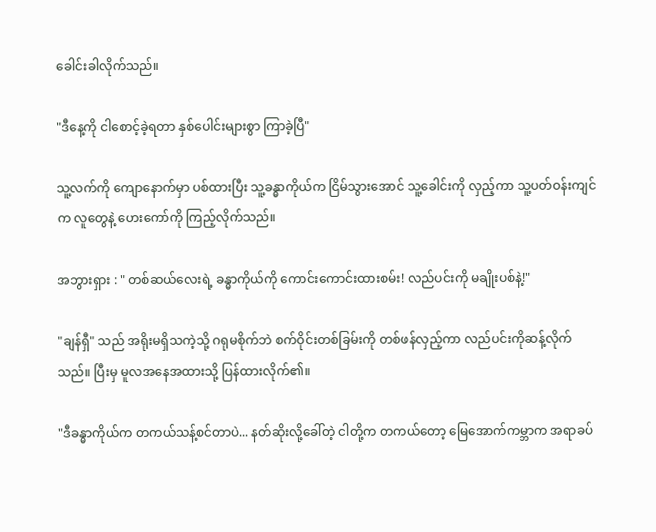ခေါင်းခါလိုက်သည်။

"ဒီနေ့ကို ငါစောင့်ခဲ့ရတာ နှစ်ပေါင်းများစွာ ကြာခဲ့ပြီ"

သူ့လက်ကို ကျောနောက်မှာ ပစ်ထားပြီး သူ့ခန္ဓာကိုယ်က ငြိမ်သွားအောင် သူ့ခေါင်းကို လှည့်ကာ သူ့ပတ်ဝန်းကျင်က လူတွေနဲ့ ဟေးကော်ကို ကြည့်လိုက်သည်။

အဘွားရှား : " တစ်ဆယ်လေးရဲ့ ခန္ဓာကိုယ်ကို ကောင်းကောင်းထားစမ်း! လည်ပင်းကို မချိုးပစ်နဲ့!"

"ချန်ရှီ" သည် အရိုးမရှိသကဲ့သို့ ဂရုမစိုက်ဘဲ စက်ဝိုင်းတစ်ခြမ်းကို တစ်ဖန်လှည့်ကာ လည်ပင်းကိုဆန့်လိုက်သည်။ ပြီးမှ မူလအနေအထားသို့ ပြန်ထားလိုက်၏။

"ဒီခန္ဓာကိုယ်က တကယ်သန့်စင်တာပဲ... နတ်ဆိုးလို့ခေါ်တဲ့ ငါတို့က တကယ်တော့ မြေအောက်ကမ္ဘာက အရာခပ်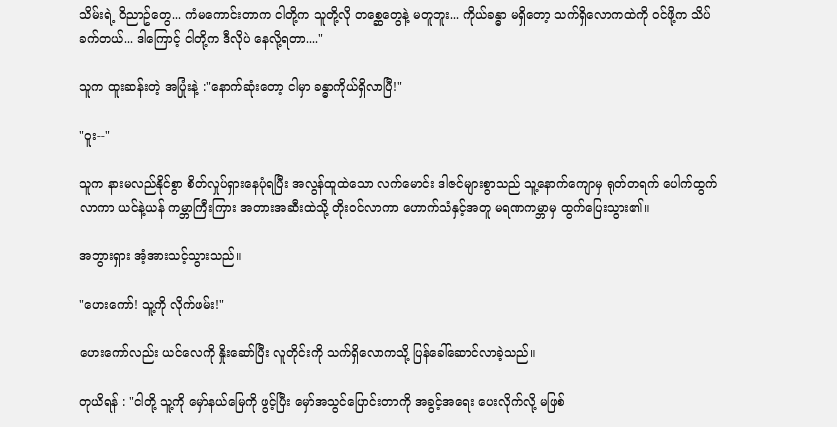သိမ်းရဲ့ ဝိညာဥ်တွေ... ကံမကောင်းတာက ငါတို့က သူတို့လို တစ္ဆေတွေနဲ့ မတူဘူး... ကိုယ်ခန္ဓာ မရှိတော့ သက်ရှိလောကထဲကို ဝင်ဖို့က သိပ်ခက်တယ်... ဒါကြောင့် ငါတို့က ဒီလိုပဲ နေလို့ရတာ...."

သူက ထူးဆန်းတဲ့ အပြုံးနဲ့ :"နောက်ဆုံးတော့ ငါမှာ ခန္ဓာကိုယ်ရှိလာပြီ!"

"ဝူး--"

သူက နားမလည်နိုင်စွာ စိတ်လှုပ်ရှားနေပုံရပြီး အလွန်ထူထဲသော လက်မောင်း ဒါဇင်များစွာသည် သူ့နောက်ကျောမှ ရုတ်တရက် ပေါက်ထွက်လာကာ ယင်နဲ့ယန် ကမ္ဘာကြီးကြား အတားအဆီးထဲသို့ တိုးဝင်လာကာ ဟောက်သံနှင့်အတူ မရဏကမ္ဘာမှ ထွက်ပြေးသွား၏။

အဘွားရှား အံ့အားသင့်သွားသည်။

"ဟေးကော်! သူ့ကို လိုက်ဖမ်း!"

ဟေးကော်လည်း ယင်လေကို နှိုးဆော်ပြီး လူတိုင်းကို သက်ရှိလောကသို့ ပြန်ခေါ်ဆောင်လာခဲ့သည်။

တုယိရန် : "ငါတို့ သူ့ကို မှော်နယ်မြေကို ဖွင့်ပြီး မှော်အသွင်ပြောင်းတာကို အခွင့်အရေး ပေးလိုက်လို့ မဖြစ်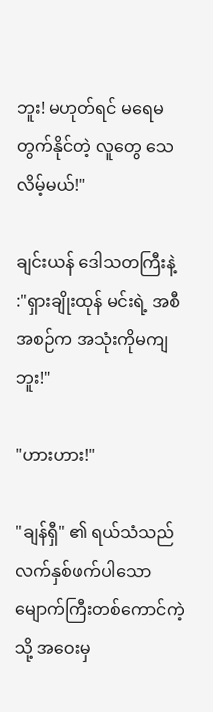ဘူး! မဟုတ်ရင် မရေမတွက်နိုင်တဲ့ လူတွေ သေလိမ့်မယ်!"

ချင်းယန် ဒေါသတကြီးနဲ့ :"ရှားချိုးထုန် မင်းရဲ့ အစီအစဉ်က အသုံးကိုမကျဘူး!"

"ဟားဟား!"

"ချန်ရှီ" ၏ ရယ်သံသည် လက်နှစ်ဖက်ပါသော မျောက်ကြီးတစ်ကောင်ကဲ့သို့ အဝေးမှ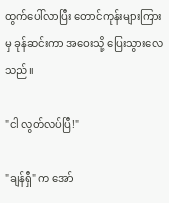ထွက်ပေါ်လာပြီး တောင်ကုန်းများကြားမှ ခုန်ဆင်းကာ အဝေးသို့ ပြေးသွားလေသည်။

"ငါ လွတ်လပ်ပြီ!"

"ချန်ရှီ" က အော်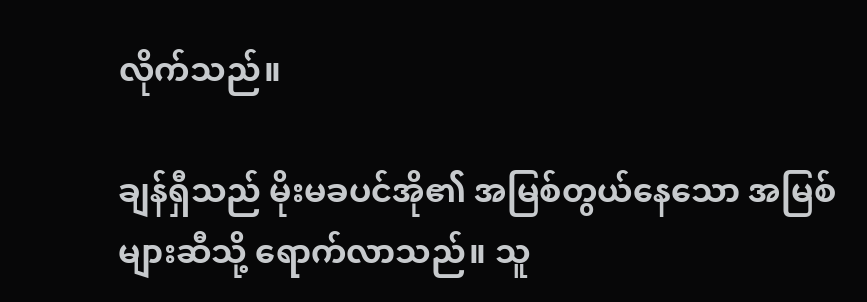လိုက်သည်။

ချန်ရှီသည် မိုးမခပင်အို၏ အမြစ်တွယ်နေသော အမြစ်များဆီသို့ ရောက်လာသည်။ သူ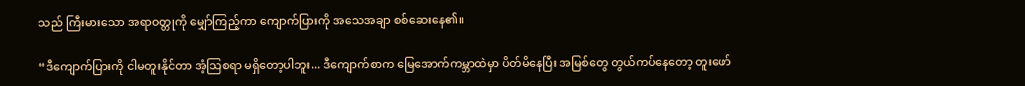သည် ကြီးမားသော အရာဝတ္တုကို မျှော်ကြည့်ကာ ကျောက်ပြားကို အသေအချာ စစ်ဆေးနေ၏။

“ဒီကျောက်ပြားကို ငါမတူးနိုင်တာ အံ့သြစရာ မရှိတော့ပါဘူး... ဒီကျောက်စာက မြေအောက်ကမ္ဘာထဲမှာ ပိတ်မိနေပြီး အမြစ်တွေ တွယ်ကပ်နေတော့ တူးဖော်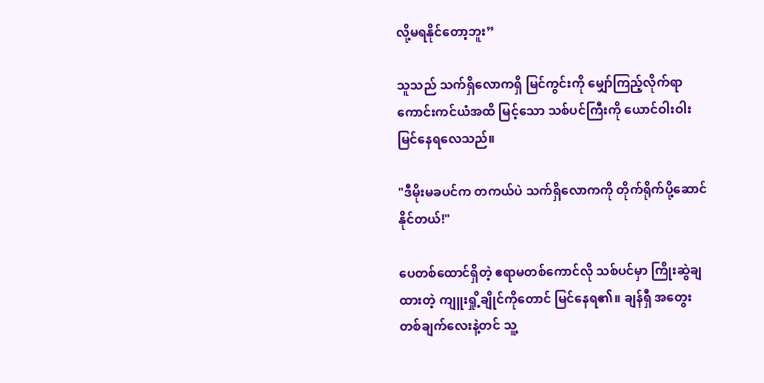လို့မရနိုင်တော့ဘူး”

သူသည် သက်ရှိလောကရှိ မြင်ကွင်းကို မျှော်ကြည့်လိုက်ရာ ကောင်းကင်ယံအထိ မြင့်သော သစ်ပင်ကြီးကို ယောင်ဝါးဝါး မြင်နေရလေသည်။

"ဒီမိုးမခပင်က တကယ်ပဲ သက်ရှိလောကကို တိုက်ရိုက်ပို့ဆောင်နိုင်တယ်!"

ပေတစ်ထောင်ရှိတဲ့ ဧရာမတစ်ကောင်လို သစ်ပင်မှာ ကြိုးဆွဲချထားတဲ့ ကျူးရှို့ချိုင်ကိုတောင် မြင်နေရ၏။ ချန်ရှီ အတွေးတစ်ချက်လေးနဲ့တင် သူ့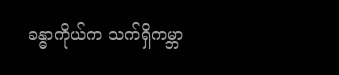ခန္ဓာကိုယ်က သက်ရှိကမ္ဘာ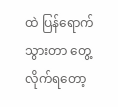ထဲ ပြန်ရောက်သွားတာ တွေ့လိုက်ရတော့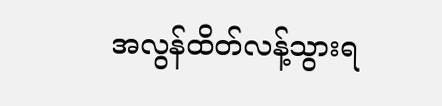အလွန်ထိတ်လန့်သွားရ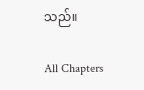သည်။

All Chapters